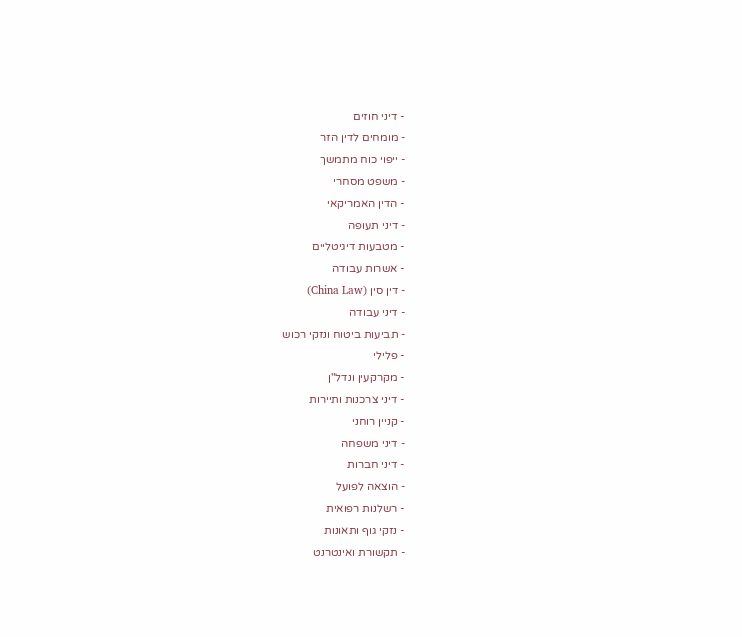- דיני חוזים
- מומחים לדין הזר
- ייפוי כוח מתמשך
- משפט מסחרי
- הדין האמריקאי
- דיני תעופה
- מטבעות דיגיטליים
- אשרות עבודה
- דין סין (China Law)
- דיני עבודה
- תביעות ביטוח ונזקי רכוש
- פלילי
- מקרקעין ונדל"ן
- דיני צרכנות ותיירות
- קניין רוחני
- דיני משפחה
- דיני חברות
- הוצאה לפועל
- רשלנות רפואית
- נזקי גוף ותאונות
- תקשורת ואינטרנט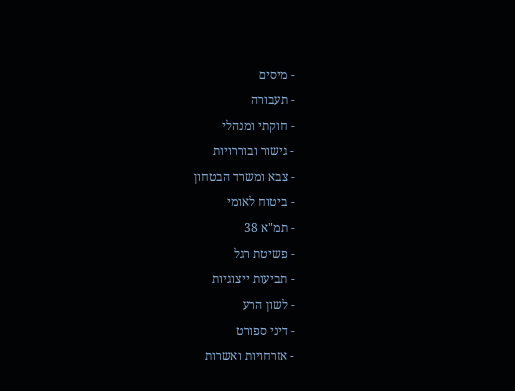- מיסים
- תעבורה
- חוקתי ומנהלי
- גישור ובוררויות
- צבא ומשרד הבטחון
- ביטוח לאומי
- תמ"א 38
- פשיטת רגל
- תביעות ייצוגיות
- לשון הרע
- דיני ספורט
- אזרחויות ואשרות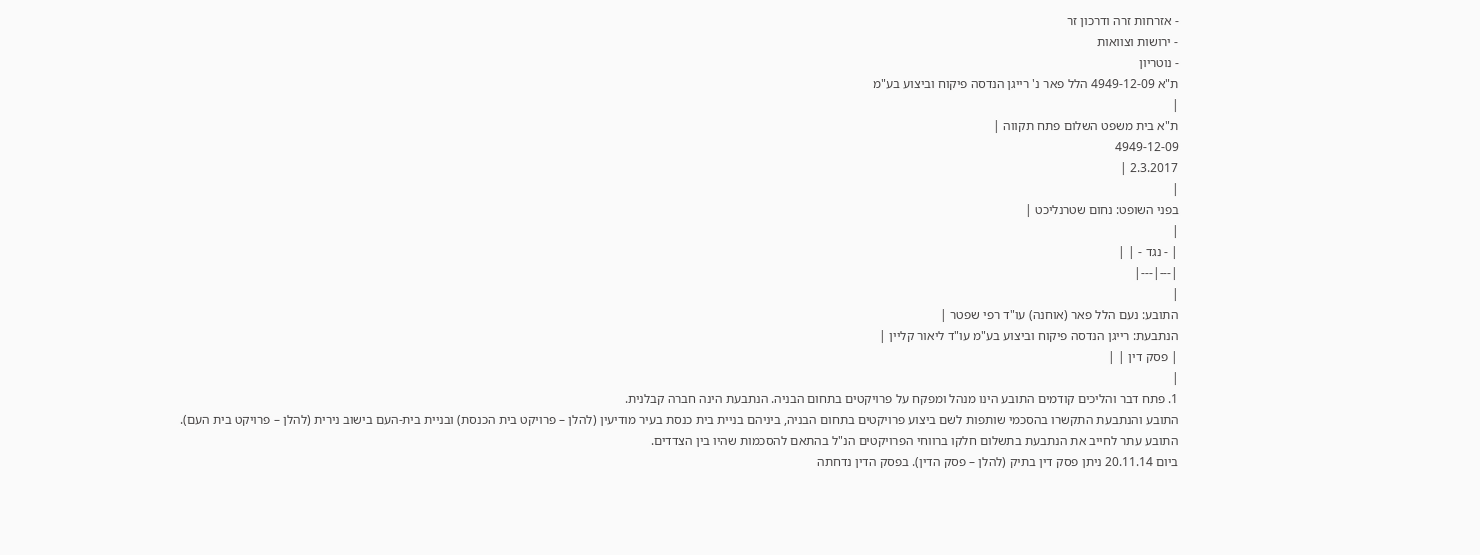- אזרחות זרה ודרכון זר
- ירושות וצוואות
- נוטריון
ת"א 4949-12-09 הלל פאר נ' רייגן הנדסה פיקוח וביצוע בע"מ
|
ת"א בית משפט השלום פתח תקווה |
4949-12-09
2.3.2017 |
|
בפני השופט: נחום שטרנליכט |
|
| - נגד - | |
|---|---|
|
התובע: נעם הלל פאר (אוחנה) עו"ד רפי שפטר |
הנתבעת: רייגן הנדסה פיקוח וביצוע בע"מ עו"ד ליאור קליין |
| פסק דין | |
|
1. פתח דבר והליכים קודמים התובע הינו מנהל ומפקח על פרויקטים בתחום הבניה. הנתבעת הינה חברה קבלנית.
התובע והנתבעת התקשרו בהסכמי שותפות לשם ביצוע פרויקטים בתחום הבניה, ביניהם בניית בית כנסת בעיר מודיעין (להלן – פרויקט בית הכנסת) ובניית בית-העם בישוב נירית (להלן – פרויקט בית העם).
התובע עתר לחייב את הנתבעת בתשלום חלקו ברווחי הפרויקטים הנ"ל בהתאם להסכמות שהיו בין הצדדים.
ביום 20.11.14 ניתן פסק דין בתיק (להלן – פסק הדין). בפסק הדין נדחתה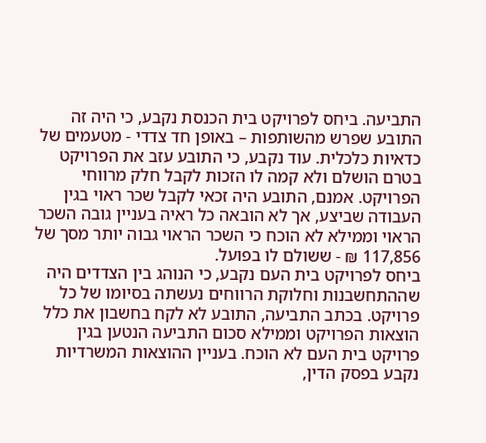התביעה. ביחס לפרויקט בית הכנסת נקבע, כי היה זה התובע שפרש מהשותפות – באופן חד צדדי - מטעמים של כדאיות כלכלית. עוד נקבע, כי התובע עזב את הפרויקט בטרם הושלם ולא קמה לו הזכות לקבל חלק מרווחי הפרויקט. אמנם, התובע היה זכאי לקבל שכר ראוי בגין העבודה שביצע, אך לא הובאה כל ראיה בעניין גובה השכר הראוי וממילא לא הוכח כי השכר הראוי גבוה יותר מסך של 117,856 ₪ - ששולם לו בפועל.
ביחס לפרויקט בית העם נקבע, כי הנוהג בין הצדדים היה שההתחשבנות וחלוקת הרווחים נעשתה בסיומו של כל פרויקט. בכתב התביעה, התובע לא לקח בחשבון את כלל הוצאות הפרויקט וממילא סכום התביעה הנטען בגין פרויקט בית העם לא הוכח. בעניין ההוצאות המשרדיות נקבע בפסק הדין,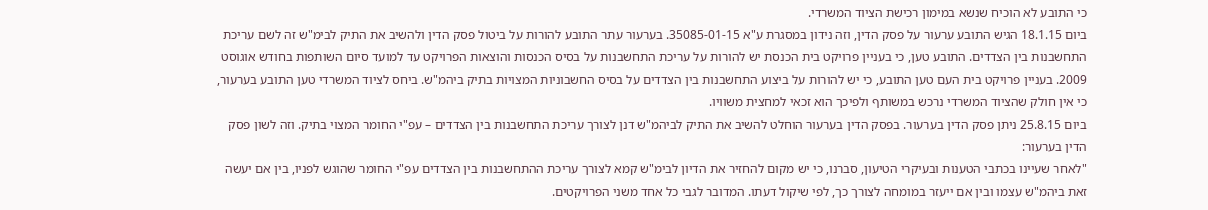כי התובע לא הוכיח שנשא במימון רכישת הציוד המשרדי.
ביום 18.1.15 הגיש התובע ערעור על פסק הדין, וזה נידון במסגרת ע"א 35085-01-15. בערעור עתר התובע להורות על ביטול פסק הדין ולהשיב את התיק לבימ"ש זה לשם עריכת התחשבנות בין הצדדים. התובע טען, כי בעניין פרויקט בית הכנסת יש להורות על עריכת התחשבנות על בסיס הכנסות והוצאות הפרויקט עד למועד סיום השותפות בחודש אוגוסט 2009. בעניין פרויקט בית העם טען התובע, כי יש להורות על ביצוע התחשבנות בין הצדדים על בסיס החשבוניות המצויות בתיק ביהמ"ש. ביחס לציוד המשרדי טען התובע בערעור, כי אין חולק שהציוד המשרדי נרכש במשותף ולפיכך הוא זכאי למחצית משוויו.
ביום 25.8.15 ניתן פסק הדין בערעור. בפסק הדין בערעור הוחלט להשיב את התיק לביהמ"ש דנן לצורך עריכת התחשבנות בין הצדדים – עפ"י החומר המצוי בתיק. וזה לשון פסק הדין בערעור:
"לאחר שעיינו בכתבי הטענות ובעיקרי הטיעון, סברנו, כי יש מקום להחזיר את הדיון לבימ"ש קמא לצורך עריכת ההתחשבנות בין הצדדים עפ"י החומר שהוגש לפניו, בין אם יעשה זאת ביהמ"ש עצמו ובין אם ייעזר במומחה לצורך כך, לפי שיקול דעתו. המדובר לגבי כל אחד משני הפרויקטים.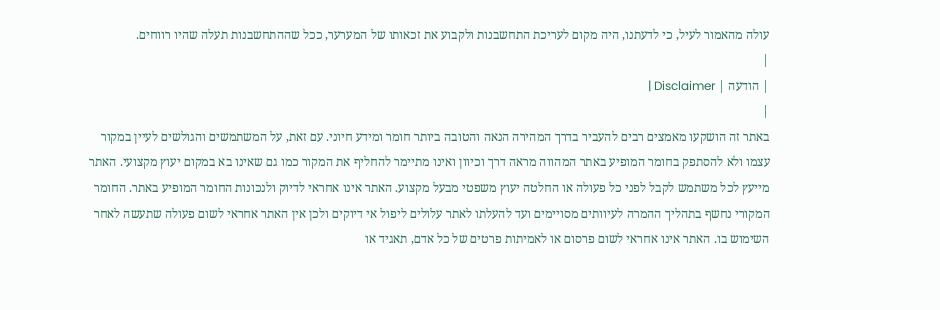עולה מהאמור לעיל, כי לדעתנו, היה מקום לעריכת התחשבנות ולקבוע את זכאותו של המערער, ככל שההתחשבנות תעלה שהיו רווחים.
|
| הודעה | Disclaimer |
|
באתר זה הושקעו מאמצים רבים להעביר בדרך המהירה הנאה והטובה ביותר חומר ומידע חיוני. עם זאת, על המשתמשים והגולשים לעיין במקור עצמו ולא להסתפק בחומר המופיע באתר המהווה מראה דרך וכיוון ואינו מתיימר להחליף את המקור כמו גם שאינו בא במקום יעוץ מקצועי. האתר מייעץ לכל משתמש לקבל לפני כל פעולה או החלטה יעוץ משפטי מבעל מקצוע. האתר אינו אחראי לדיוק ולנכונות החומר המופיע באתר. החומר המקורי נחשף בתהליך ההמרה לעיוותים מסויימים ועד להעלתו לאתר עלולים ליפול אי דיוקים ולכן אין האתר אחראי לשום פעולה שתעשה לאחר השימוש בו. האתר אינו אחראי לשום פרסום או לאמיתות פרטים של כל אדם, תאגיד או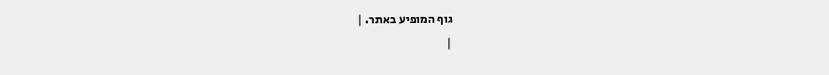גוף המופיע באתר. |
|